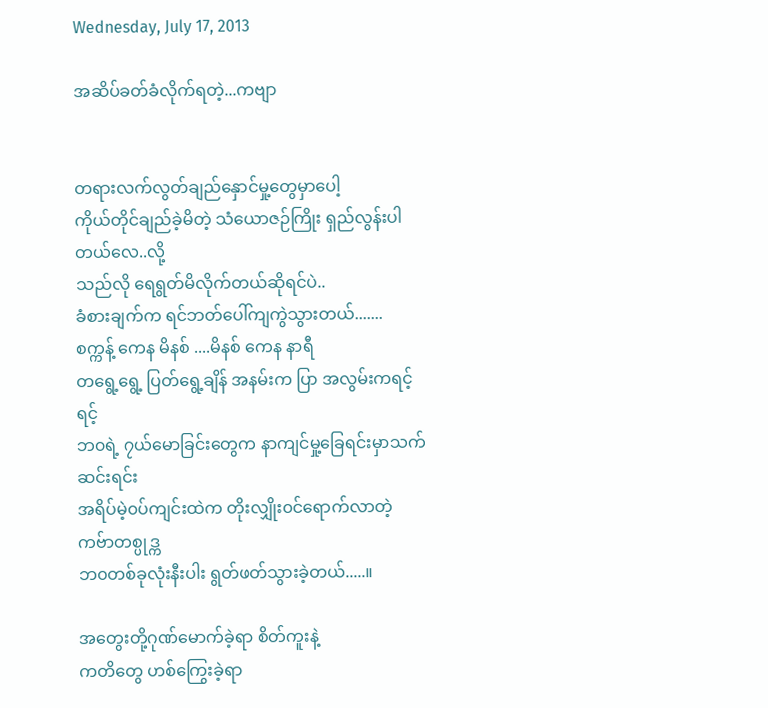Wednesday, July 17, 2013

အဆိပ်ခတ်ခံလိုက်ရတဲ့...ကဗျာ


တရားလက်လွတ်ချည်နှောင်မှု့တွေမှာပေါ့
ကိုယ်တိုင်ချည်ခဲ့မိတဲ့ သံယောဇဉ်ကြိုး ရှည်လွန်းပါတယ်လေ..လို့
သည်လို ရေရွတ်မိလိုက်တယ်ဆိုရင်ပဲ..
ခံစားချက်က ရင်ဘတ်ပေါ်ကျကွဲသွားတယ်.......
စက္ကန့် ကေန မိနစ် ....မိနစ် ကေန နာရီ
တရွေ့ရွေ့ ပြတ်ရွေ့ချိန် အနမ်းက ပြာ အလွမ်းကရင့်ရင့်
ဘ၀ရဲ့ ၇ယ်မောခြင်းတွေက နာကျင်မှု့ခြေရင်းမှာသက်ဆင်းရင်း
အရိပ်မဲ့၀ပ်ကျင်းထဲက တိုးလျှိုး၀င်ရောက်လာတဲ့ ကဗ်ာတစ္ပုဒ္က
ဘ၀တစ်ခုလုံးနီးပါး ရွတ်ဖတ်သွားခဲ့တယ်.....။

အတွေးတို့ဂုဏ်မောက်ခဲ့ရာ စိတ်ကူးနဲ့
ကတိတွေ ဟစ်ကြွေးခဲ့ရာ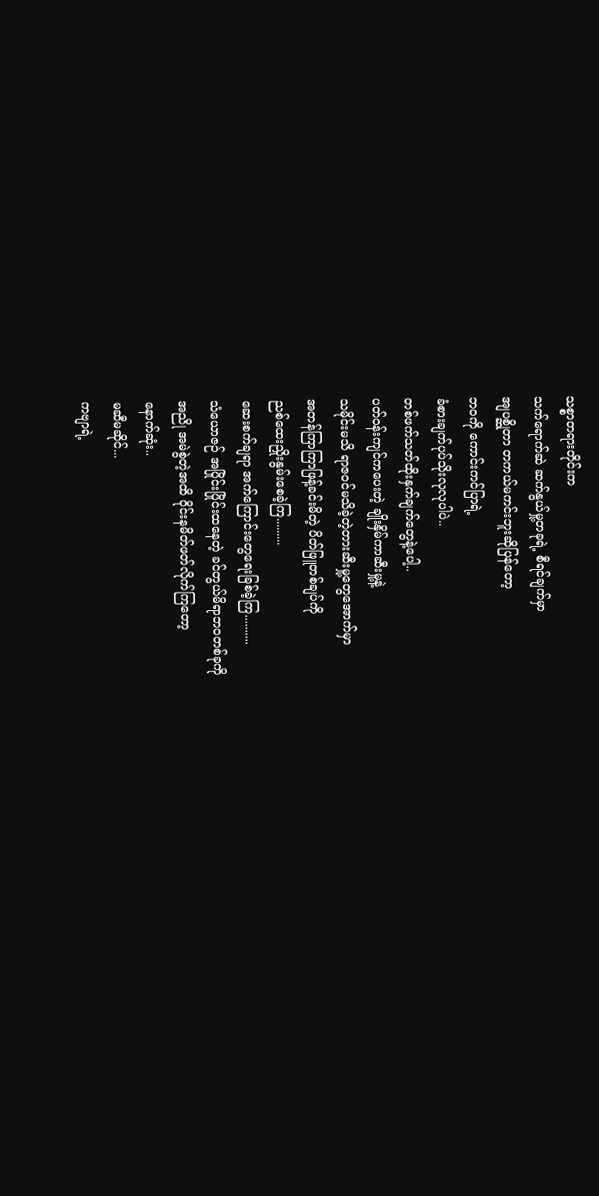သစ္စာတရားတိုင်းက
သက်ရောက်ဆဲ ဆက်နွယ်မှု့တခုရဲ့ စီရင်ချက်မှာ
အျပစ္ဆိုတာ တကယ်မကင်းဘူးဆိုပြန်တော့
ဘ၀ကို ကောင်းကင်ပြာရဲ့
ခံစားချက်ပုပ်သိုးလုလုပါပဲ..
တစ်ဖက်သတ်ထိုးနှက်ချက်တွေနဲ့ပေါ့..
ပတ်၀န်းကျင်ကပေးတဲ့ ချိုးနှိမ်ကာဆီးမှု့နဲ့
သမိုင်းမသိ ရာဇ၀င်မသိခဲ့တဲ့တားဆီးမှု့တွေအောက်မှာ
အတန်ကြာကြာဖြန့်ခင်းမိတဲ့ ပိတ်ဖြူတစ်ချပ်ကို
ညစ်ထေးညှိုးနွမ်းစေခဲ့ကြ.........
ဆေးစက်ချရာ အက်ကြောင်းတွေရေးခြစ်ခဲ့ကြ..........
သံယောဇဉ် အပြိုင်းပြိုင်းထနေတဲ့ ခင်တွယ်မိရာဘ၀တစ်ခုကို
အညို အမဲစွဲတဲ့အထိ ၀ိုင်းနမိတ်ဖတ်လိုက်ကြတော့
နောက်ဆုံး..
မဆီမဆိုင်...
ကဗျာရဲ့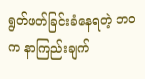ရွတ်ဖတ်ခြင်းခံနေရတဲ့ ဘ၀က နာကြည်းချက်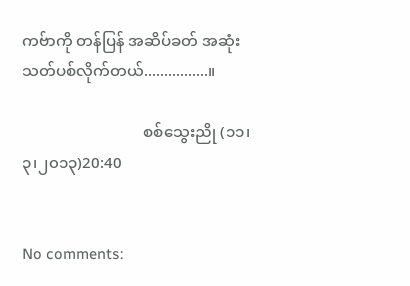ကဗ်ာကို တန်ပြန် အဆိပ်ခတ် အဆုံးသတ်ပစ်လိုက်တယ်................။

                               စစ်သွေးညို (၁၁၊၃၊၂၀၁၃)20:40


No comments: